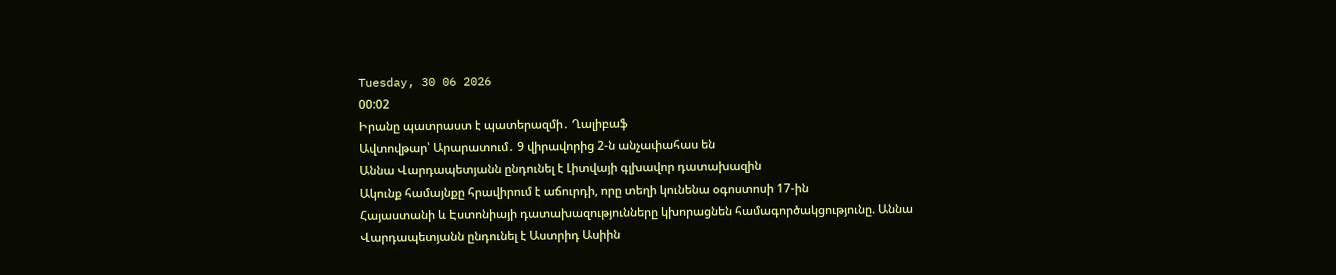Tuesday, 30 06 2026
00:02
Իրանը պատրաստ է պատերազմի․ Ղալիբաֆ
Ավտովթար՝ Արարատում․ 9 վիրավորից 2-ն անչափահաս են
Աննա Վարդապետյանն ընդունել է Լիտվայի գլխավոր դատախազին
Ակունք համայնքը հրավիրում է աճուրդի, որը տեղի կունենա օգոստոսի 17-ին
Հայաստանի և Էստոնիայի դատախազությունները կխորացնեն համագործակցությունը. Աննա Վարդապետյանն ընդունել է Աստրիդ Ասիին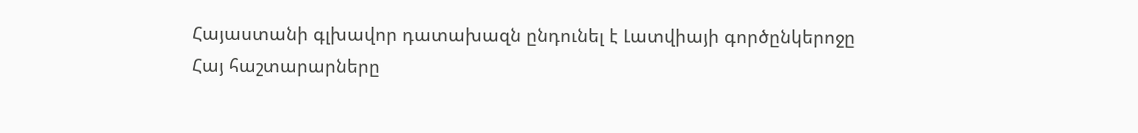Հայաստանի գլխավոր դատախազն ընդունել է Լատվիայի գործընկերոջը
Հայ հաշտարարները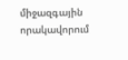միջազգային որակավորում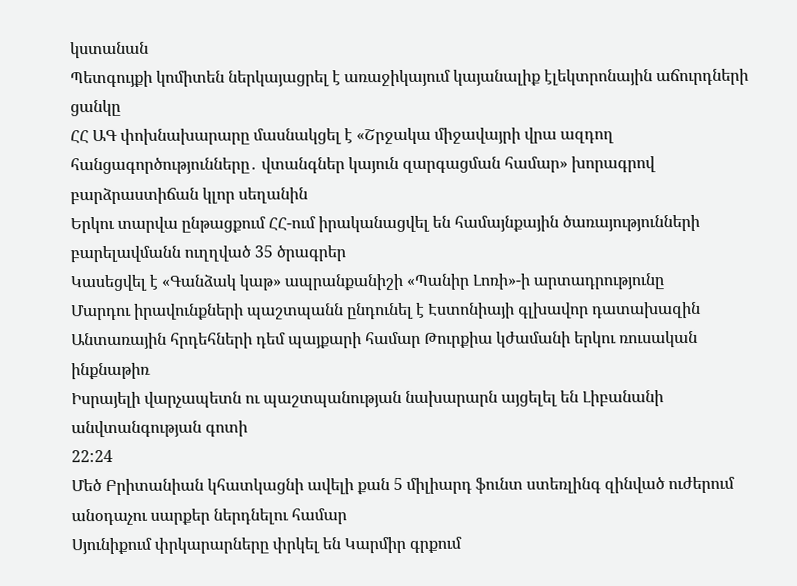կստանան
Պետգույքի կոմիտեն ներկայացրել է առաջիկայում կայանալիք էլեկտրոնային աճուրդների ցանկը
ՀՀ ԱԳ փոխնախարարը մասնակցել է «Շրջակա միջավայրի վրա ազդող հանցագործությունները․ վտանգներ կայուն զարգացման համար» խորագրով բարձրաստիճան կլոր սեղանին
Երկու տարվա ընթացքում ՀՀ-ում իրականացվել են համայնքային ծառայությունների բարելավմանն ուղղված 35 ծրագրեր
Կասեցվել է «Գանձակ կաթ» ապրանքանիշի «Պանիր Լոռի»-ի արտադրությունը
Մարդու իրավունքների պաշտպանն ընդունել է Էստոնիայի գլխավոր դատախազին
Անտառային հրդեհների դեմ պայքարի համար Թուրքիա կժամանի երկու ռուսական ինքնաթիռ
Իսրայելի վարչապետն ու պաշտպանության նախարարն այցելել են Լիբանանի անվտանգության գոտի
22:24
Մեծ Բրիտանիան կհատկացնի ավելի քան 5 միլիարդ ֆունտ ստեռլինգ զինված ուժերում անօդաչու սարքեր ներդնելու համար
Սյունիքում փրկարարները փրկել են Կարմիր գրքում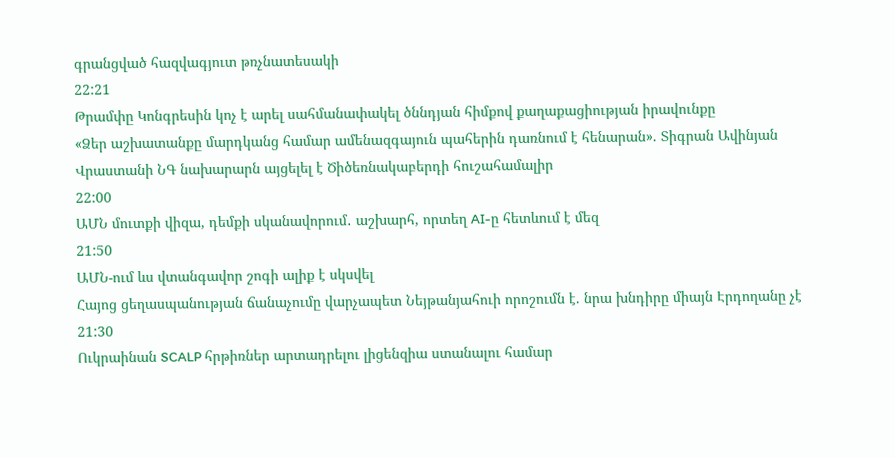գրանցված հազվագյուտ թռչնատեսակի
22:21
Թրամփը Կոնգրեսին կոչ է արել սահմանափակել ծննդյան հիմքով քաղաքացիության իրավունքը
«Ձեր աշխատանքը մարդկանց համար ամենազգայուն պահերին դառնում է հենարան». Տիգրան Ավինյան
Վրաստանի ՆԳ նախարարն այցելել է Ծիծեռնակաբերդի հուշահամալիր
22:00
ԱՄՆ մուտքի վիզա, դեմքի սկանավորում․ աշխարհ, որտեղ AI-ը հետևում է մեզ
21:50
ԱՄՆ-ում ևս վտանգավոր շոգի ալիք է սկսվել
Հայոց ցեղասպանության ճանաչումը վարչապետ Նեյթանյահուի որոշումն է. նրա խնդիրը միայն Էրդողանը չէ
21:30
Ուկրաինան SCALP հրթիռներ արտադրելու լիցենզիա ստանալու համար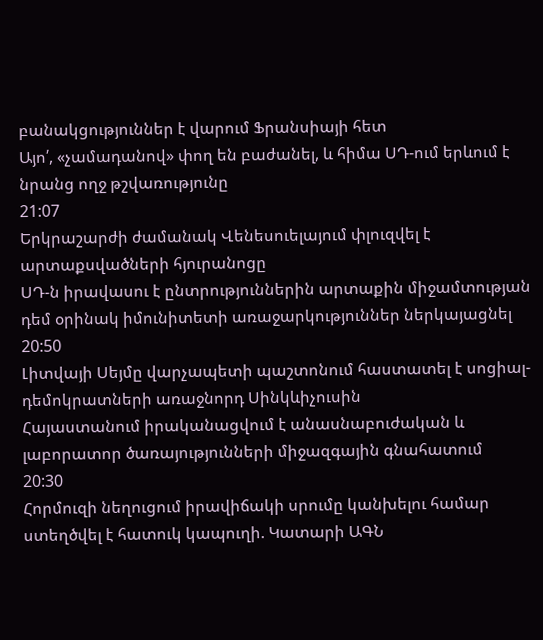բանակցություններ է վարում Ֆրանսիայի հետ
Այո՛, «չամադանով» փող են բաժանել, և հիմա ՍԴ-ում երևում է նրանց ողջ թշվառությունը
21:07
Երկրաշարժի ժամանակ Վենեսուելայում փլուզվել է արտաքսվածների հյուրանոցը
ՍԴ-ն իրավասու է ընտրություններին արտաքին միջամտության դեմ օրինակ իմունիտետի առաջարկություններ ներկայացնել
20:50
Լիտվայի Սեյմը վարչապետի պաշտոնում հաստատել է սոցիալ-դեմոկրատների առաջնորդ Սինկևիչուսին
Հայաստանում իրականացվում է անասնաբուժական և լաբորատոր ծառայությունների միջազգային գնահատում
20:30
Հորմուզի նեղուցում իրավիճակի սրումը կանխելու համար ստեղծվել է հատուկ կապուղի. Կատարի ԱԳՆ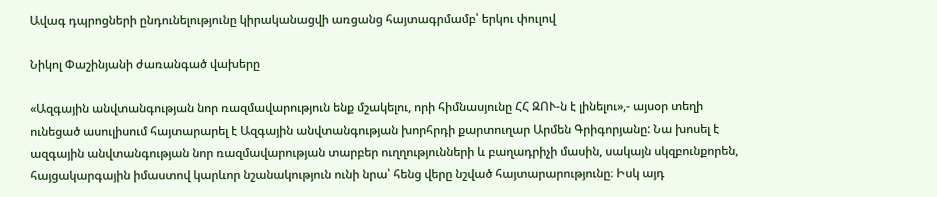Ավագ դպրոցների ընդունելությունը կիրականացվի առցանց հայտագրմամբ՝ երկու փուլով

Նիկոլ Փաշինյանի ժառանգած վախերը

«Ազգային անվտանգության նոր ռազմավարություն ենք մշակելու, որի հիմնասյունը ՀՀ ԶՈՒ-ն է լինելու»,- այսօր տեղի ունեցած ասուլիսում հայտարարել է Ազգային անվտանգության խորհրդի քարտուղար Արմեն Գրիգորյանը: Նա խոսել է ազգային անվտանգության նոր ռազմավարության տարբեր ուղղությունների և բաղադրիչի մասին, սակայն սկզբունքորեն, հայցակարգային իմաստով կարևոր նշանակություն ունի նրա՝ հենց վերը նշված հայտարարությունը։ Իսկ այդ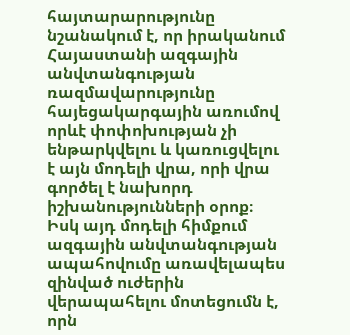հայտարարությունը նշանակում է, որ իրականում Հայաստանի ազգային անվտանգության ռազմավարությունը հայեցակարգային առումով որևէ փոփոխության չի ենթարկվելու և կառուցվելու է այն մոդելի վրա, որի վրա գործել է նախորդ իշխանությունների օրոք։ Իսկ այդ մոդելի հիմքում ազգային անվտանգության ապահովումը առավելապես զինված ուժերին վերապահելու մոտեցումն է, որն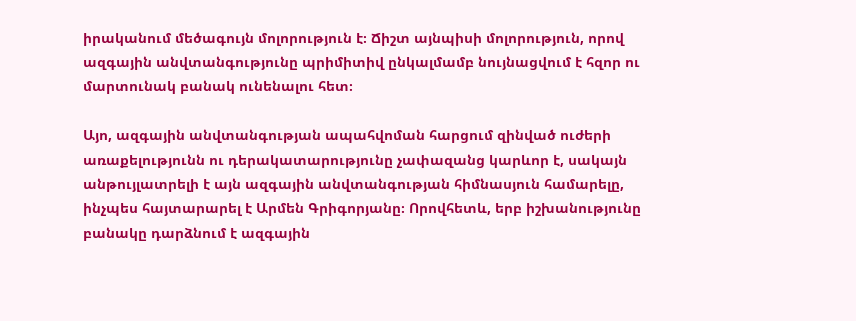իրականում մեծագույն մոլորություն է։ Ճիշտ այնպիսի մոլորություն, որով ազգային անվտանգությունը պրիմիտիվ ընկալմամբ նույնացվում է հզոր ու մարտունակ բանակ ունենալու հետ։

Այո, ազգային անվտանգության ապահվոման հարցում զինված ուժերի առաքելությունն ու դերակատարությունը չափազանց կարևոր է, սակայն անթույլատրելի է այն ազգային անվտանգության հիմնասյուն համարելը, ինչպես հայտարարել է Արմեն Գրիգորյանը։ Որովհետև, երբ իշխանությունը բանակը դարձնում է ազգային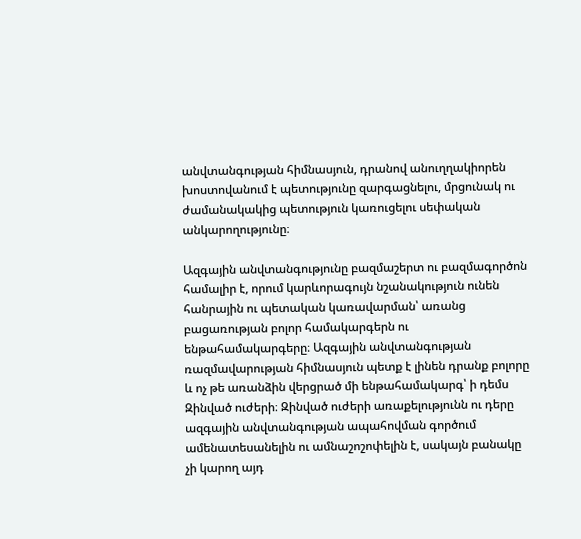անվտանգության հիմնասյուն, դրանով անուղղակիորեն խոստովանում է պետությունը զարգացնելու, մրցունակ ու ժամանակակից պետություն կառուցելու սեփական անկարողությունը։

Ազգային անվտանգությունը բազմաշերտ ու բազմագործոն համալիր է, որում կարևորագույն նշանակություն ունեն հանրային ու պետական կառավարման՝ առանց բացառության բոլոր համակարգերն ու ենթահամակարգերը։ Ազգային անվտանգության ռազմավարության հիմնասյուն պետք է լինեն դրանք բոլորը և ոչ թե առանձին վերցրած մի ենթահամակարգ՝ ի դեմս Զինված ուժերի։ Զինված ուժերի առաքելությունն ու դերը ազգային անվտանգության ապահովման գործում ամենատեսանելին ու ամնաշոշոփելին է, սակայն բանակը չի կարող այդ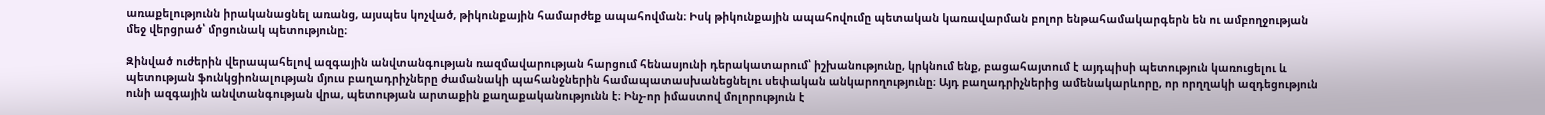առաքելությունն իրականացնել առանց, այսպես կոչված, թիկունքային համարժեք ապահովման։ Իսկ թիկունքային ապահովումը պետական կառավարման բոլոր ենթահամակարգերն են ու ամբողջության մեջ վերցրած՝ մրցունակ պետությունը։

Զինված ուժերին վերապահելով ազգային անվտանգության ռազմավարության հարցում հենասյունի դերակատարում՝ իշխանությունը, կրկնում ենք, բացահայտում է այդպիսի պետություն կառուցելու և պետության ֆունկցիոնալության մյուս բաղադրիչները ժամանակի պահանջներին համապատասխանեցնելու սեփական անկարողությունը։ Այդ բաղադրիչներից ամենակարևորը, որ որղղակի ազդեցություն ունի ազգային անվտանգության վրա, պետության արտաքին քաղաքականությունն է։ Ինչ-որ իմաստով մոլորություն է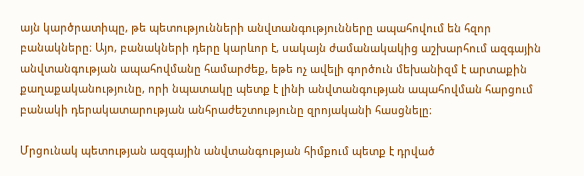այն կարծրատիպը, թե պետությունների անվտանգությունները ապահովում են հզոր բանակները։ Այո, բանակների դերը կարևոր է, սակայն ժամանակակից աշխարհում ազգային անվտանգության ապահովմանը համարժեք, եթե ոչ ավելի գործուն մեխանիզմ է արտաքին քաղաքականությունը, որի նպատակը պետք է լինի անվտանգության ապահովման հարցում բանակի դերակատարության անհրաժեշտությունը զրոյականի հասցնելը։

Մրցունակ պետության ազգային անվտանգության հիմքում պետք է դրված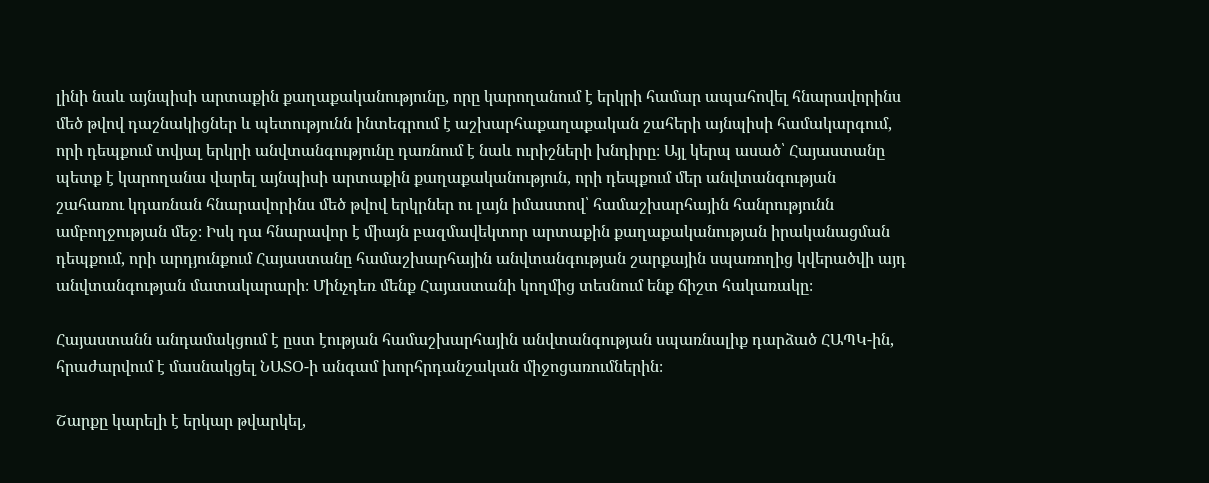լինի նաև այնպիսի արտաքին քաղաքականությունը, որը կարողանում է երկրի համար ապահովել հնարավորինս մեծ թվով դաշնակիցներ և պետությունն ինտեգրում է աշխարհաքաղաքական շահերի այնպիսի համակարգում, որի դեպքում տվյալ երկրի անվտանգությունը դառնում է նաև ուրիշների խնդիրը։ Այլ կերպ ասած՝ Հայաստանը պետք է կարողանա վարել այնպիսի արտաքին քաղաքականություն, որի դեպքում մեր անվտանգության շահառու կդառնան հնարավորինս մեծ թվով երկրներ ու լայն իմաստով՝ համաշխարհային հանրությունն ամբողջության մեջ։ Իսկ դա հնարավոր է միայն բազմավեկտոր արտաքին քաղաքականության իրականացման դեպքում, որի արդյունքում Հայաստանը համաշխարհային անվտանգության շարքային սպառողից կվերածվի այդ անվտանգության մատակարարի։ Մինչդեռ մենք Հայաստանի կողմից տեսնում ենք ճիշտ հակառակը։

Հայաստանն անդամակցում է ըստ էության համաշխարհային անվտանգության սպառնալիք դարձած ՀԱՊԿ-ին, հրաժարվում է մասնակցել ՆԱՏՕ-ի անգամ խորհրդանշական միջոցառումներին։

Շարքը կարելի է երկար թվարկել,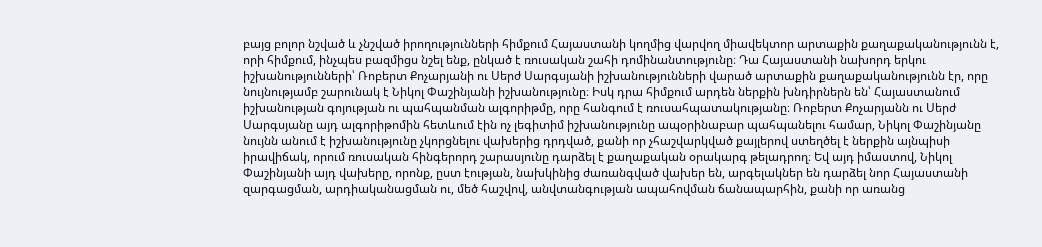բայց բոլոր նշված և չնշված իրողությունների հիմքում Հայաստանի կողմից վարվող միավեկտոր արտաքին քաղաքականությունն է, որի հիմքում, ինչպես բազմիցս նշել ենք, ընկած է ռուսական շահի դոմինանտությունը։ Դա Հայաստանի նախորդ երկու իշխանությունների՝ Ռոբերտ Քոչարյանի ու Սերժ Սարգսյանի իշխանությունների վարած արտաքին քաղաքականությունն էր, որը նույնությամբ շարունակ է Նիկոլ Փաշինյանի իշխանությունը։ Իսկ դրա հիմքում արդեն ներքին խնդիրներն են՝ Հայաստանում իշխանության գոյության ու պահպանման ալգորիթմը, որը հանգում է ռուսահպատակությանը։ Ռոբերտ Քոչարյանն ու Սերժ Սարգսյանը այդ ալգորիթոմին հետևում էին ոչ լեգիտիմ իշխանությունը ապօրինաբար պահպանելու համար, Նիկոլ Փաշինյանը նույնն անում է իշխանությունը չկորցնելու վախերից դրդված, քանի որ չհաշվարկված քայլերով ստեղծել է ներքին այնպիսի իրավիճակ, որում ռուսական հինգերորդ շարասյունը դարձել է քաղաքական օրակարգ թելադրող։ Եվ այդ իմաստով, Նիկոլ Փաշինյանի այդ վախերը, որոնք, ըստ էության, նախկինից ժառանգված վախեր են, արգելակներ են դարձել նոր Հայաստանի զարգացման, արդիականացման ու, մեծ հաշվով, անվտանգության ապահովման ճանապարհին, քանի որ առանց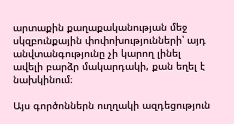արտաքին քաղաքականության մեջ սկզբունքային փոփոխությունների՝ այդ անվտանգությունը չի կարող լինել ավելի բարձր մակարդակի, քան եղել է նախկինում։

Այս գործոններն ուղղակի ազդեցություն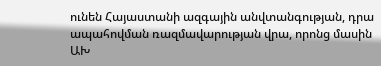ունեն Հայաստանի ազգային անվտանգության, դրա ապահովման ռազմավարության վրա, որոնց մասին ԱԽ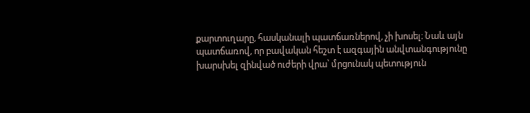քարտուղարը, հասկանալի պատճառներով, չի խոսել։ Նաև այն պատճառով, որ բավական հեշտ է ազգային անվտանգությունը խարսխել զինված ուժերի վրա՝ մրցունակ պետություն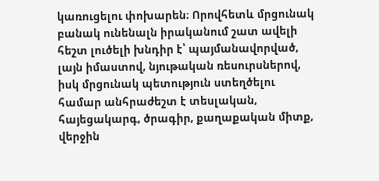կառուցելու փոխարեն։ Որովհետև մրցունակ բանակ ունենալն իրականում շատ ավելի հեշտ լուծելի խնդիր է՝ պայմանավորված, լայն իմաստով, նյութական ռեսուրսներով, իսկ մրցունակ պետություն ստեղծելու համար անհրաժեշտ է տեսլական, հայեցակարգ, ծրագիր, քաղաքական միտք, վերջին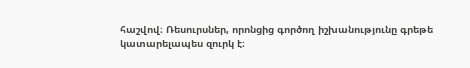հաշվով։ Ռեսուրսներ, որոնցից գործող իշխանությունը գրեթե կատարելապես զուրկ է։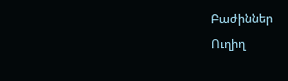Բաժիններ
Ուղիղ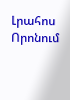Լրահոս
Որոնում